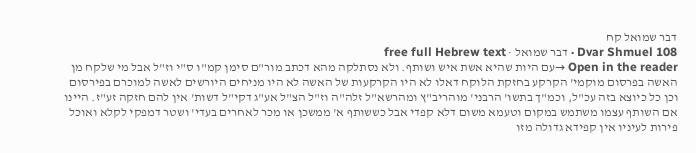דבר שמואל קח
Dvar Shmuel 108 · דבר שמואל · free full Hebrew text
Open in the reader →עם היות שהיא אשת איש ושותף. ולא נסתלקה מהא דכתב מור"ם סימן קמ"ו ס"י וז"ל אבל מי שלקח מן האשה בפרסום מוקמי' הקרקע בחזקת הלוקח דאלו לא היו הקרקעות של האשה לא היו מניחים היורשים לאשה למוכרם בפירסום וכן כל כיוצא בזה עכ"ל, וכמ"ך בתשו' הרבני' מוהריב"ץ ומהרשא"ל זלה"ה וז"ל הצ"ל אע"ג דקי"ל דשות' אין להם חזקה זע"ז. היינו אם השותף עצמו משתמש במקום וטעמא משום דלא קפדי אבל כששותף א' ממשכן או מכר לאחרים בעדי' ושטר דמפקי לקלא ואוכל פירות לעיניו אין קפידא גדולה מזו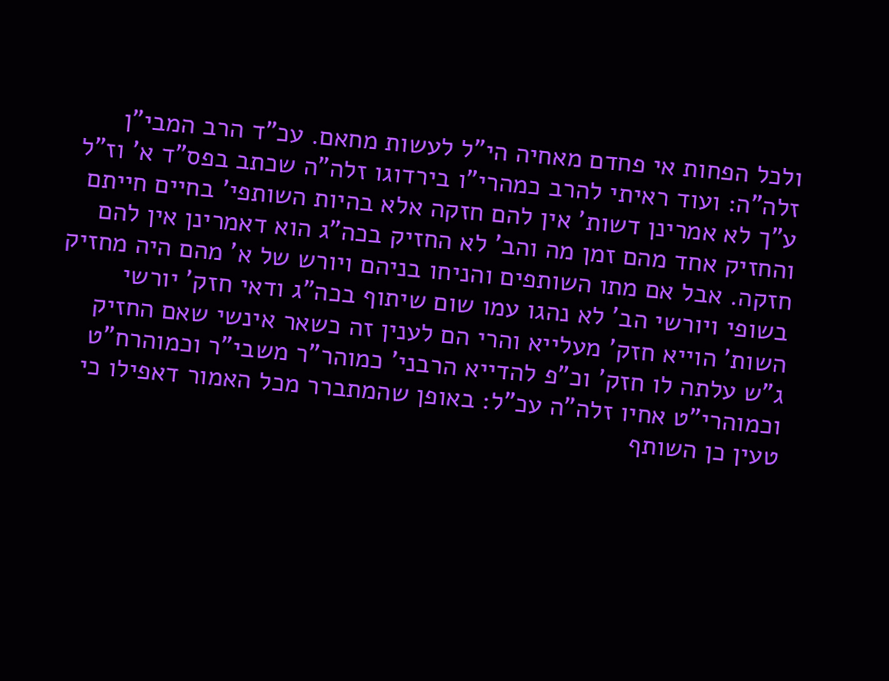ולכל הפחות אי פחדם מאחיה הי"ל לעשות מחאם. עכ"ד הרב המבי"ן זלה"ה: ועוד ראיתי להרב כמהרי"ו בירדוגו זלה"ה שכתב בפס"ד א' וז"ל ע"ך לא אמרינן דשות' אין להם חזקה אלא בהיות השותפי' בחיים חייתם והחזיק אחד מהם זמן מה והב' לא החזיק בכה"ג הוא דאמרינן אין להם חזקה. אבל אם מתו השותפים והניחו בניהם ויורש של א' מהם היה מחזיק בשופי ויורשי הב' לא נהגו עמו שום שיתוף בכה"ג ודאי חזק' יורשי השות' הוייא חזק' מעלייא והרי הם לענין זה כשאר אינשי שאם החזיק ג"ש עלתה לו חזק' וכ"פ להדייא הרבני' כמוהר"ר משבי"ר וכמוהרח"ט וכמוהרי"ט אחיו זלה"ה עכ"ל: באופן שהמתברר מכל האמור דאפילו כי טעין כן השותף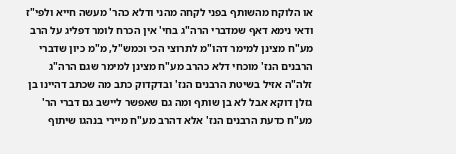או הלוקח מהשותף בפני לקחה מהני ודלא כהר' מעשה חייא ולפי"ז ודאי נימא דאף שמדברי הרה"ג בחי' אין הכרח לומר דפליג על הרב מע"ח מצינן למימר דהו"מ לתרוצי הכי וכמש"ל, מ"מ כיון שדברי הרבנים הנז' מוכחי דלא כהרב מע"ח מצינן למימר שגם הרה"ג זלה"ה אזיל בשיטת הרבנים הנז' ובדקדוק כתב מה שכתב דהיינו בן גזלן דוקא אבל לא בן שותף ומה גם שאפשר ליישב גם דברי הר' מע"ח כדעת הרבנים הנז' אלא דהרב מע"ח מיירי בנהגו שיתוף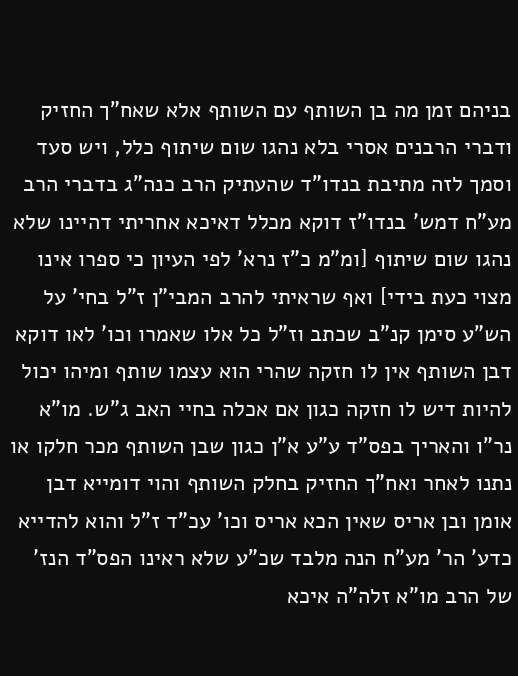בניהם זמן מה בן השותף עם השותף אלא שאח"ך החזיק ודברי הרבנים אסרי בלא נהגו שום שיתוף כלל, ויש סעד וסמך לזה מתיבת בנדו"ד שהעתיק הרב כנה"ג בדברי הרב מע"ח דמש' בנדו"ז דוקא מכלל דאיכא אחריתי דהיינו שלא נהגו שום שיתוף [ומ"מ כ"ז נרא' לפי העיון כי ספרו אינו מצוי כעת בידי] ואף שראיתי להרב המבי"ן ז"ל בחי' על הש"ע סימן קנ"ב שכתב וז"ל כל אלו שאמרו וכו' לאו דוקא דבן השותף אין לו חזקה שהרי הוא עצמו שותף ומיהו יכול להיות דיש לו חזקה כגון אם אכלה בחיי האב ג"ש. מו"א נר"ו והאריך בפס"ד ע"ע א"ן כגון שבן השותף מכר חלקו או נתנו לאחר ואח"ך החזיק בחלק השותף והוי דומייא דבן אומן ובן אריס שאין הכא אריס וכו' עכ"ד ז"ל והוא להדייא כדע' הר' מע"ח הנה מלבד שכ"ע שלא ראינו הפס"ד הנז' של הרב מו"א זלה"ה איכא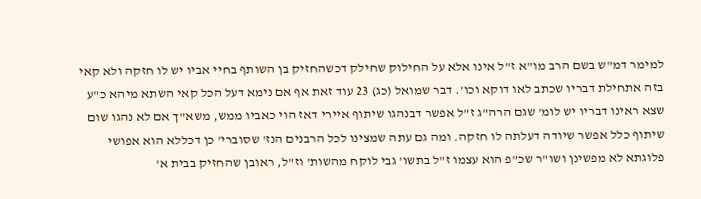למימר דמ"ש בשם הרב מו"א ז"ל אינו אלא על החילוק שחילק דכשהחזיק בן השותף בחיי אביו יש לו חזקה ולא קאי בזה אתחילת דבריו שכתב לאו דוקא וכו'. דבר שמואל (כג) 23 עוד זאת אף אם נימא דעל הכל קאי השתא מיהא כ"ע שצא ראינו דבריו יש לומ' שגם הרה"ג ז"ל אפשר דבנהגו שיתוף איירי דאז הוי כאביו ממש, משא"ך אם לא נהגו שום שיתוף כלל אפשר שיודה דעלתה לו חזקה. ומה גם עתה שמצינו לכל הרבנים הנז' שסוברי' כן דכללא הוא אפושי פלוגתא לא מפשינן ושו"ר שכ"פ הוא עצמו ז"ל בתשו' גבי לוקח מהשות' וז"ל, ראובן שהחזיק בבית א'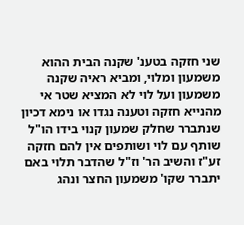שני חזקה בטענ' שקנה הבית ההוא משמעון ומלוי, ומביא ראיה שקנה משמעון ועל לוי לא המציא שטר אי מהנייא חזקה וטענה נגדו או נימא דכיון שנתברר שחלק שמעון קנוי בידו הו"ל שותף עם לוי ושותפים אין להם חזקה זע"ז והשיב הר' וז"ל שהדבר תלוי באם יתברר שקו' משמעון החצר ונהג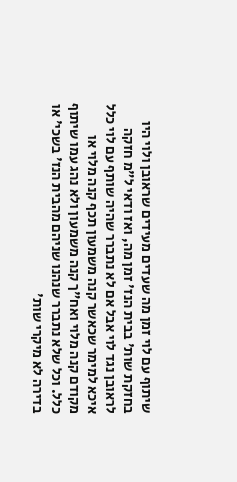שיתוף עם לוי זמן מה שעדים מעידים שראובן ולוי היו בחזקת שות' בבית הנז' זמן מה, ואז ודאי ל"מ חזקה לראובן נגד לוי אבל אם לא נתברר שהיה שותף עם לוי כלל איכא למימר שכאשר קנה משמעון תכף קנה מלוי או מקודם קנה מלוי ואח"ך קנה משמעון ולא נהג עמו שיתוף כלל. וכל שלא נתברר שנהנו שניהם מהבית הנז' בשכי' או בדירה לא מיקרי שות'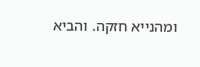ומהנייא חזקה. והביא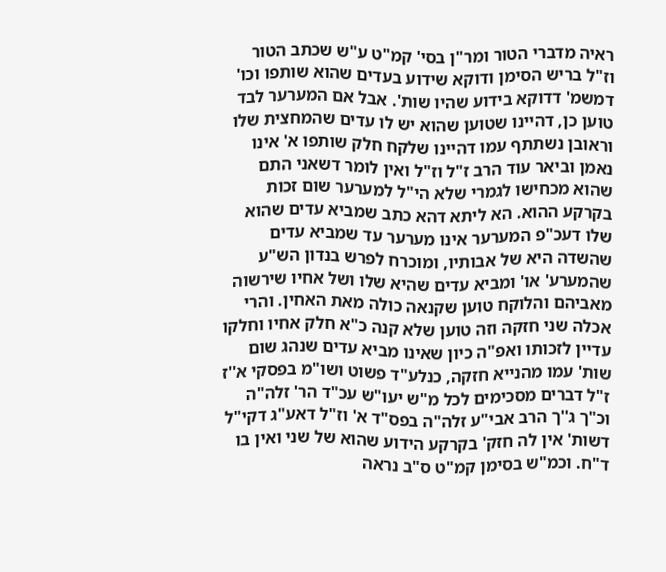ראיה מדברי הטור ומר"ן בסי' קמ"ט ע"ש שכתב הטור וז"ל בריש הסימן ודוקא שידוע בעדים שהוא שותפו וכו' דמשמ' דדוקא בידוע שהיו שות'. אבל אם המערער לבד טוען כן, דהיינו שטוען שהוא יש לו עדים שהמחצית שלו וראובן נשתתף עמו דהיינו שלקח חלק שותפו א' אינו נאמן וביאר עוד הרב ז"ל וז"ל ואין לומר דשאני התם שהוא מכחישו לגמרי שלא הי"ל למערער שום זכות בקרקע ההוא. הא ליתא דהא כתב שמביא עדים שהוא שלו דעכ"פ המערער אינו מערער עד שמביא עדים שהשדה היא של אבותיו, ומוכרח לפרש בנדון הש"ע שהמערע' או' ומביא עדים שהיא שלו ושל אחיו שירשוה מאביהם והלוקח טוען שקנאה כולה מאת האחין. והרי אכלה שני חזקה וזה טוען שלא קנה כ"א חלק אחיו וחלקו עדיין לזכותו ואפ"ה כיון שאינו מביא עדים שנהג שום שות' עמו מהנייא חזקה, כנלע"ד פשוט ושו"מ בפסקי א''ז ז"ל דברים מסכימים לכל מ"ש יעו"ש עכ"ד הר' זלה"ה וכ"ך ג''ך הרב אבי"ע זלה"ה בפס"ד א' וז"ל דאע"ג דקי"ל דשות' אין לה חזק' בקרקע הידוע שהוא של שני ואין בו ד"ח. וכמ"ש בסימן קמ"ט ס"ב נראה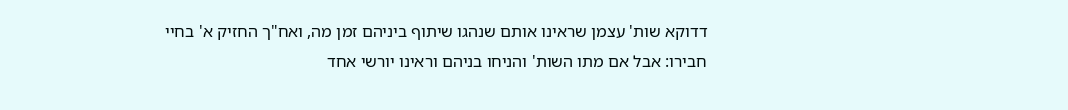דדוקא שות' עצמן שראינו אותם שנהגו שיתוף ביניהם זמן מה, ואח"ך החזיק א' בחיי חבירו: אבל אם מתו השות' והניחו בניהם וראינו יורשי אחד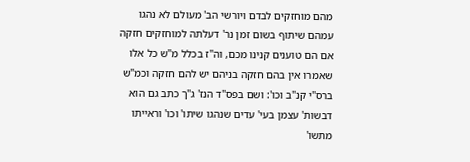מהם מוחזקים לבדם ויורשי הב' מעולם לא נהגו עמהם שיתוף בשום זמן נר' דעלתה למוחזקים חזקה אם הם טוענים קנינו מכם, וה"ז בכלל מ"ש כל אלו שאמרו אין בהם חזקה בניהם יש להם חזקה וכמ"ש ברס"י קנ"ב וכו': ושם בפס"ד הנז' ג"ך כתב גם הוא דבשות' עצמן בעי' עדים שנהגו שיתו' וכו' וראייתו מתשו'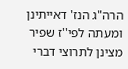הרה"ג הנז' דאייתינן ומעתה לפי''ז שפיר מצינן לתרוצי דברי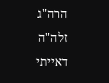הרה"ג זלה"ה דאייתי